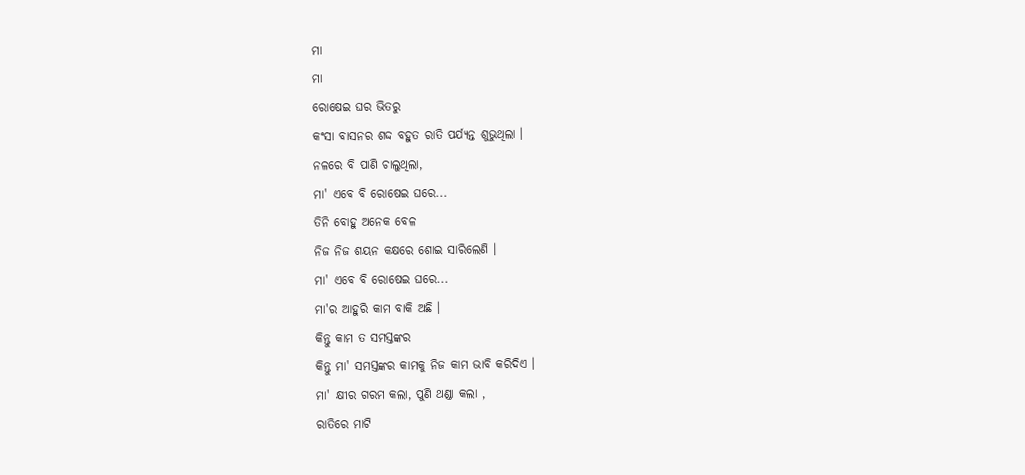ମା
ମା
ରୋଷେଇ ଘର ଭିତରୁ
କଂସା ବାସନର ଶଦ୍ଦ ବହୁତ ରାତି ପର୍ଯ୍ୟନ୍ତ ଶୁଭୁଥିଲା ।
ନଳରେ ବି ପାଣି ଚାଲୁଥିଲା,
ମା' ଏବେ ବି ରୋଷେଇ ଘରେ...
ତିନି ବୋହୁ ଅନେକ ବେଳ
ନିଜ ନିଜ ଶୟନ କକ୍ଷରେ ଶୋଇ ସାରିଲେଣି ।
ମା' ଏବେ ବି ରୋଷେଇ ଘରେ...
ମା'ର ଆହୁରି କାମ ବାକି ଅଛି ।
କିନ୍ତୁ କାମ ତ ସମସ୍ତଙ୍କର
କିନ୍ତୁ ମା' ସମସ୍ତଙ୍କର କାମକୁ ନିଜ କାମ ଭାବି କରିଦିଏ ।
ମା' କ୍ଷୀର ଗରମ କଲା, ପୁଣି ଥଣ୍ଡା କଲା ,
ରାତିରେ ମାଟି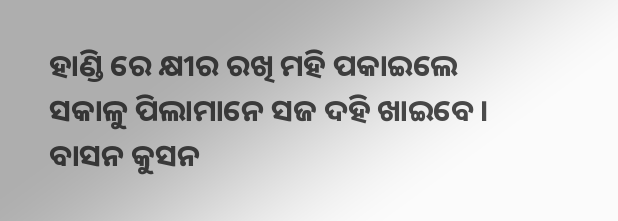ହାଣ୍ଡି ରେ କ୍ଷୀର ରଖି ମହି ପକାଇଲେ
ସକାଳୁ ପିଲାମାନେ ସଜ ଦହି ଖାଇବେ ।
ବାସନ କୁସନ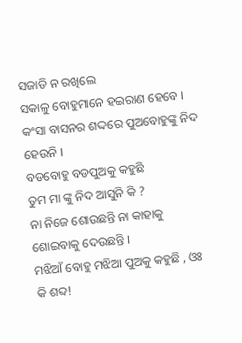ସଜାଡି ନ ରଖିଲେ
ସକାଳୁ ବୋହୁମାନେ ହଇରାଣ ହେବେ ।
କଂସା ବାସନର ଶଦ୍ଦରେ ପୁଅବୋହୁଙ୍କୁ ନିଦ ହେଉନି ।
ବଡବୋହୁ ବଡପୁଅକୁ କହୁଛି
ତୁମ ମା ଙ୍କୁ ନିଦ ଆସୁନି କି ?
ନା ନିଜେ ଶୋଉଛନ୍ତି ନା କାହାକୁ ଶୋଇବାକୁ ଦେଉଛନ୍ତି ।
ମଝିଆଁ ବୋହୁ ମଝିଆ ପୁଅକୁ କହୁଛି , ଓଃ କି ଶବ୍ଦ!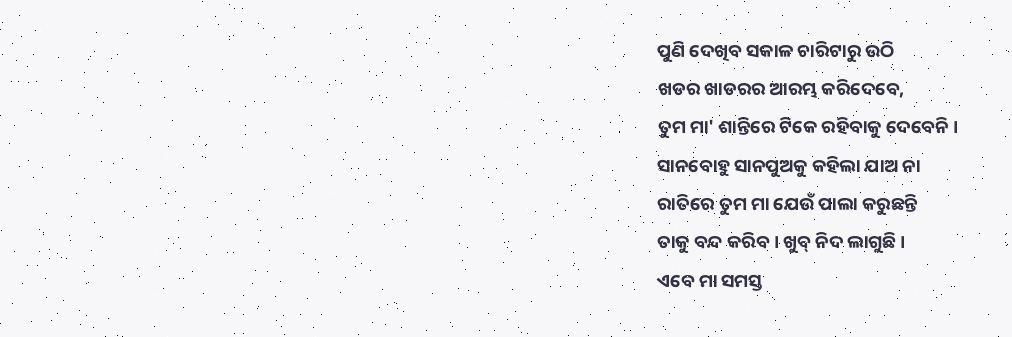ପୁଣି ଦେଖିବ ସକାଳ ଚାରିଟାରୁ ଉଠି
ଖଡର ଖାଡରର ଆରମ୍ଭ କରିଦେବେ,
ତୁମ ମା' ଶାନ୍ତିରେ ଟିକେ ରହିବାକୁ ଦେବେନି ।
ସାନବୋହୁ ସାନପୁଅକୁ କହିଲା ଯାଅ ନା
ରାତିରେ ତୁମ ମା ଯେଉଁ ପାଲା କରୁଛନ୍ତି
ତାକୁ ବନ୍ଦ କରିବ । ଖୁବ୍ ନିଦ ଲାଗୁଛି ।
ଏବେ ମା ସମସ୍ତ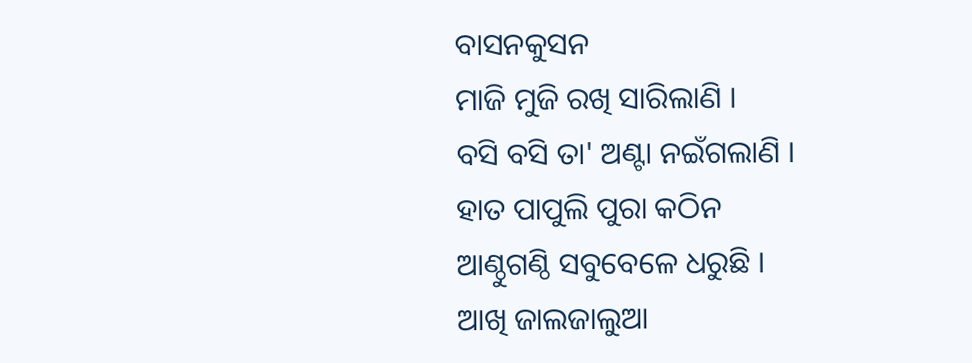ବାସନକୁସନ
ମାଜି ମୁଜି ରଖି ସାରିଲାଣି ।
ବସି ବସି ତା' ଅଣ୍ଟା ନଇଁଗଲାଣି ।
ହାତ ପାପୁଲି ପୁରା କଠିନ
ଆଣ୍ଠୁଗଣ୍ଠି ସବୁବେଳେ ଧରୁଛି ।
ଆଖି ଜାଲଜାଲୁଆ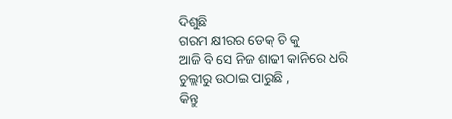ଦିଶୁଛି
ଗରମ କ୍ଷୀରର ଡେକ୍ ଚି କୁ
ଆଜି ବି ସେ ନିଜ ଶାଢୀ କାନିରେ ଧରି
ଚୁଲ୍ଲୀରୁ ଉଠାଇ ପାରୁଛି ,
କିନ୍ତୁ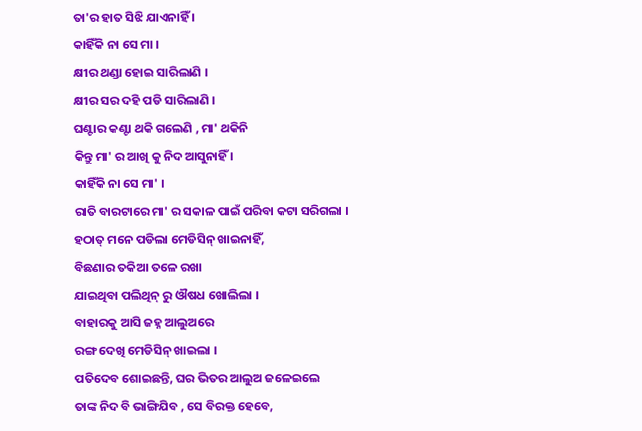ତା'ର ହାତ ସିଝି ଯାଏନାହିଁ ।
କାହିଁକି ନା ସେ ମା ।
କ୍ଷୀର ଥଣ୍ଡା ହୋଇ ସାରିଲାଣି ।
କ୍ଷୀର ସର ଦହି ପଡି ସାରିଲାଣି ।
ଘଣ୍ଟାର କଣ୍ଟା ଥକି ଗଲେଣି , ମା' ଥକିନି
କିନ୍ତୁ ମା' ର ଆଖି କୁ ନିଦ ଆସୁନାହିଁ ।
କାହିଁକି ନା ସେ ମା' ।
ରାତି ବାରଟାରେ ମା' ର ସକାଳ ପାଇଁ ପରିବା କଟା ସରିଗଲା ।
ହଠାତ୍ ମନେ ପଡିଲା ମେଡିସିନ୍ ଖାଇନାହିଁ,
ବିଛଣାର ତକିଆ ତଳେ ରଖା
ଯାଇଥିବା ପଲିଥିନ୍ ରୁ ଔଷଧ ଖୋଲିଲା ।
ବାହାରକୁ ଆସି ଜହ୍ନ ଆଲୁଅରେ
ରଙ୍ଗ ଦେଖି ମେଡିସିନ୍ ଖାଇଲା ।
ପତିଦେବ ଶୋଇଛନ୍ତି, ଘର ଭିତର ଆଲୁଅ ଜଳେଇଲେ
ତାଙ୍କ ନିଦ ବି ଭାଙ୍ଗିଯିବ , ସେ ବିରକ୍ତ ହେବେ,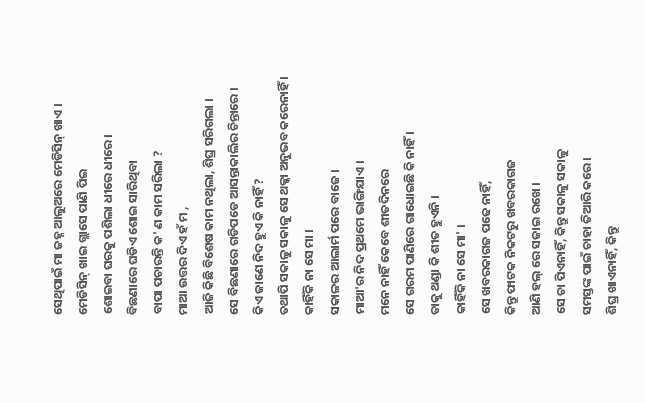ସେଥିପାଇଁ ମା ଜହ୍ନ ଆଲୁଅରେ ମେଡିସିନ୍ ଖାଏ ।
ମେଡିସିନ୍ ଖାଇ ଗ୍ଲାସେ ପାଣି ପିଇ
ଶୋଇବା ଘରକୁ ପଶିଲା ଧୀରେ ଧୀରେ।
ବିଛଣାରେ ଘଡିଏ ଶୋଇ ସାରିଥିବା
ବାପା ପଚାରନ୍ତି କ' ଣ କାମ ସରିଲା ?
ମାଆ ଉତ୍ତର ଦିଏ ହଁ ମ ,
ଆଜି କିଛି ବିଶେଷ କାମ ନଥିଲା, ଶିଘ୍ର ସରିଗଲା ।
ସେ ବିଛଣାରେ ଗଡିପଡେ ଆସନ୍ତାକାଲିର ଚିନ୍ତାରେ ।
କିଏ ଜାଣେ ନିଦ ହୁଏ କି ନାହିଁ ?
ତଥାପି ସକାଳୁ ସକାଳୁ ସେ ଥକ୍କା ଅନୁଭବ କରେନାହିଁ ।
କାହିଁକି ନା ସେ ମା ।
ସକାଳର ଆଲାର୍ମ ପରେ ବାଜେ ।
ମାଆ'ର ନିଦ ପ୍ରଥମେ ଭାଙ୍ଗିଯାଏ ।
ମନେ ନାହିଁ କେବେ ଶୀତଦିନରେ
ସେ ଗରମ ପାଣିରେ ଗାଧୋଇଛି କି ନାହିଁ ।
ତାକୁ ଥଣ୍ଡା କି ଶୀତ ହୁଏନି ।
କାହିଁକି ନା ସେ ମା' ।
ସେ ଖବରକାଗଜ ପଢେ ନାହିଁ,
କିନ୍ତୁ ଫାଟକ ନିକଟରୁ ଖବରକାଗଜ
ଆଣି ହଲ୍ ରେ ସଜାଇ ରଖେ ।
ସେ ଚା ପିଏନାହିଁ, କିନ୍ତୁ ସକାଳୁ ସକାଳୁ
ସମସ୍ତଙ୍କ ପାଇଁ ଚାହା ତିଆରି କରେ ।
ଶିଘ୍ର ଖାଏନାହିଁ, କିନ୍ତୁ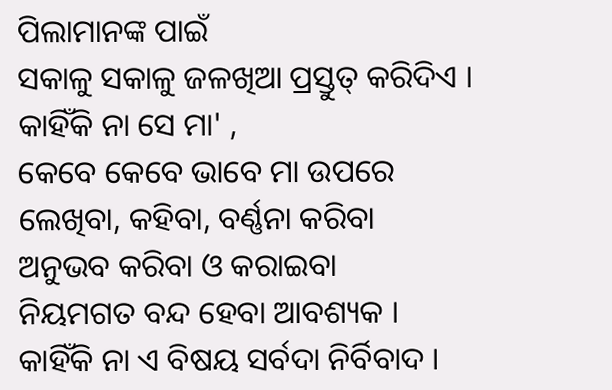ପିଲାମାନଙ୍କ ପାଇଁ
ସକାଳୁ ସକାଳୁ ଜଳଖିଆ ପ୍ରସ୍ତୁତ୍ କରିଦିଏ ।
କାହିଁକି ନା ସେ ମା' ,
କେବେ କେବେ ଭାବେ ମା ଉପରେ
ଲେଖିବା, କହିବା, ବର୍ଣ୍ଣନା କରିବା
ଅନୁଭବ କରିବା ଓ କରାଇବା
ନିୟମଗତ ବନ୍ଦ ହେବା ଆବଶ୍ୟକ ।
କାହିଁକି ନା ଏ ବିଷୟ ସର୍ବଦା ନିର୍ବିବାଦ ।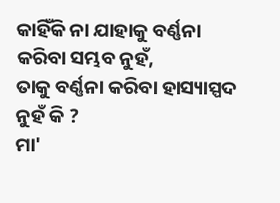କାହିଁକି ନା ଯାହାକୁ ବର୍ଣ୍ଣନା କରିବା ସମ୍ଭବ ନୁହଁ,
ତାକୁ ବର୍ଣ୍ଣନା କରିବା ହାସ୍ୟାସ୍ପଦ ନୁହଁ କି ?
ମା'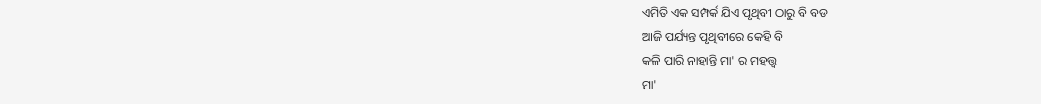ଏମିତି ଏକ ସମ୍ପର୍କ ଯିଏ ପୃଥିବୀ ଠାରୁ ବି ବଡ
ଆଜି ପର୍ଯ୍ୟନ୍ତ ପୃଥିବୀରେ କେହି ବି
କଳି ପାରି ନାହାନ୍ତି ମା' ର ମହତ୍ତ୍ଵ
ମା'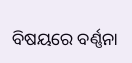ବିଷୟରେ ବର୍ଣ୍ଣନା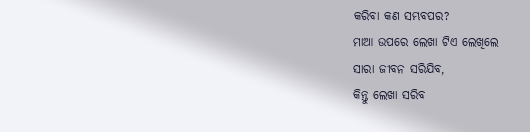କରିବା କଣ ସମ୍ଭବପର?
ମାଆ ଉପରେ ଲେଖା ଟିଏ ଲେଖିଲେ
ସାରା ଜୀବନ ସରିଯିବ,
କିନ୍ତୁ ଲେଖା ସରିବ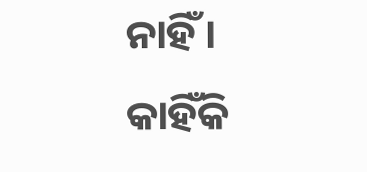ନାହିଁ ।
କାହିଁକି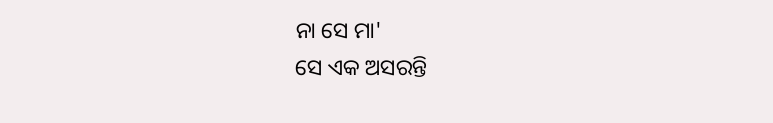ନା ସେ ମା'
ସେ ଏକ ଅସରନ୍ତି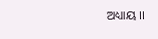ଅଧ୍ୟାୟ ।।